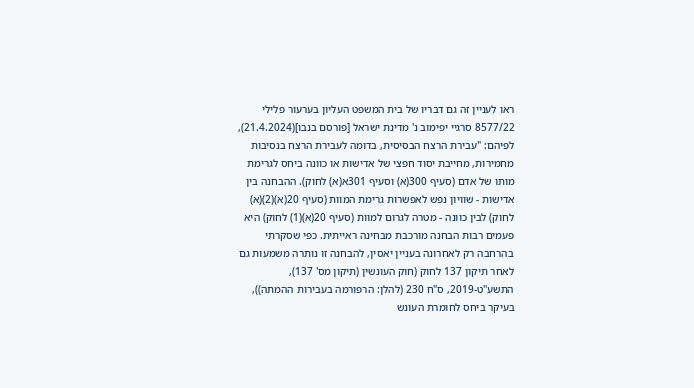ראו לעניין זה גם דבריו של בית המשפט העליון בערעור פלילי 8577/22 סרגיי יפימוב נ' מדינת ישראל [פורסם בנבו](21.4.2024), לפיהם: "עבירת הרצח הבסיסית, בדומה לעבירת הרצח בנסיבות מחמירות, מחייבת יסוד חפצי של אדישות או כוונה ביחס לגרימת מותו של אדם (סעיף 300(א) וסעיף 301א(א) לחוק). ההבחנה בין אדישות - שוויון נפש לאפשרות גרימת המוות (סעיף 20(א)(2)(א) לחוק) לבין כוונה - מטרה לגרום למוות (סעיף 20(א)(1) לחוק) היא פעמים רבות הבחנה מורכבת מבחינה ראייתית. כפי שסקרתי בהרחבה רק לאחרונה בעניין יאסין, להבחנה זו נותרה משמעות גם לאחר תיקון 137 לחוק (חוק העונשין (תיקון מס' 137), התשע"ט-2019, ס"ח 230 (להלן: הרפורמה בעבירות ההמתה)), בעיקר ביחס לחומרת העונש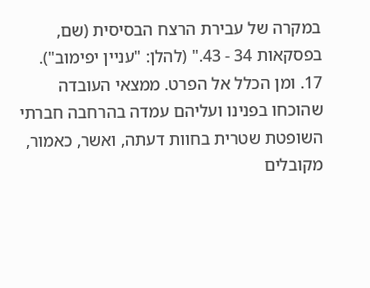במקרה של עבירת הרצח הבסיסית (שם, בפסקאות 34 - 43." (להלן: "עניין יפימוב").
17. ומן הכלל אל הפרט. ממצאי העובדה שהוכחו בפנינו ועליהם עמדה בהרחבה חברתי השופטת שטרית בחוות דעתה, ואשר, כאמור, מקובלים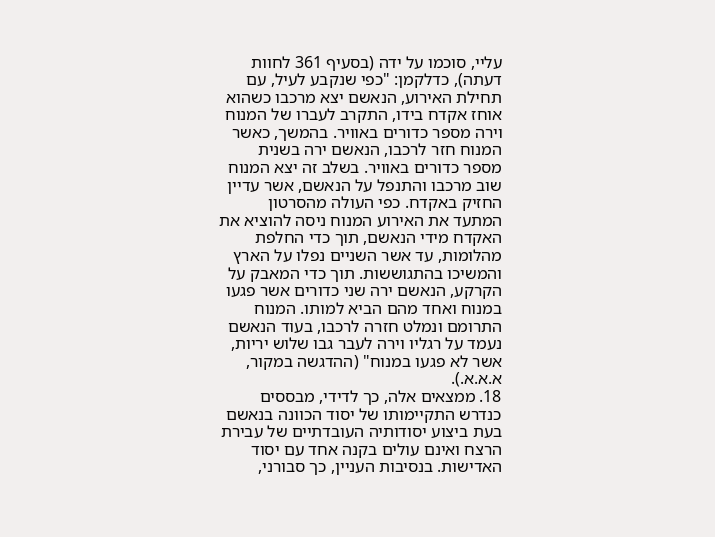עליי, סוכמו על ידה (בסעיף 361 לחוות דעתה), כדלקמן: "כפי שנקבע לעיל, עם תחילת האירוע, הנאשם יצא מרכבו כשהוא אוחז אקדח בידו, התקרב לעברו של המנוח וירה מספר כדורים באוויר. בהמשך, כאשר המנוח חזר לרכבו, הנאשם ירה בשנית מספר כדורים באוויר. בשלב זה יצא המנוח שוב מרכבו והתנפל על הנאשם, אשר עדיין החזיק באקדח. כפי העולה מהסרטון המתעד את האירוע המנוח ניסה להוציא את האקדח מידי הנאשם, תוך כדי החלפת מהלומות, עד אשר השניים נפלו על הארץ והמשיכו בהתגוששות. תוך כדי המאבק על הקרקע, הנאשם ירה שני כדורים אשר פגעו במנוח ואחד מהם הביא למותו. המנוח התרומם ונמלט חזרה לרכבו, בעוד הנאשם נעמד על רגליו וירה לעבר גבו שלוש יריות, אשר לא פגעו במנוח" (ההדגשה במקור, א.א.א.).
18. ממצאים אלה, כך לדידי, מבססים כנדרש התקיימותו של יסוד הכוונה בנאשם בעת ביצוע יסודותיה העובדתיים של עבירת הרצח ואינם עולים בקנה אחד עם יסוד האדישות. בנסיבות העניין, כך סבורני,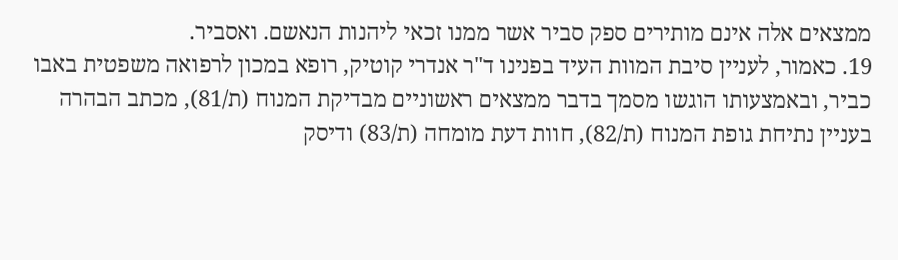ממצאים אלה אינם מותירים ספק סביר אשר ממנו זכאי ליהנות הנאשם. ואסביר.
19. כאמור, לעניין סיבת המוות העיד בפנינו ד"ר אנדרי קוטיק, רופא במכון לרפואה משפטית באבו כביר, ובאמצעותו הוגשו מסמך בדבר ממצאים ראשוניים מבדיקת המנוח (ת/81), מכתב הבהרה בעניין נתיחת גופת המנוח (ת/82), חוות דעת מומחה (ת/83) ודיסק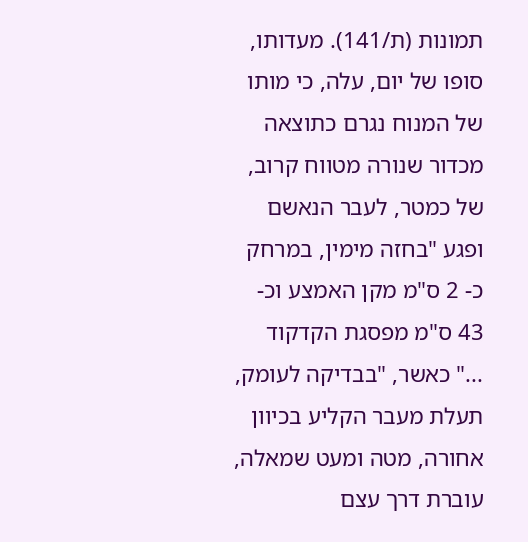תמונות (ת/141). מעדותו, סופו של יום, עלה, כי מותו של המנוח נגרם כתוצאה מכדור שנורה מטווח קרוב, של כמטר, לעבר הנאשם ופגע "בחזה מימין, במרחק כ- 2 ס"מ מקן האמצע וכ- 43 ס"מ מפסגת הקדקוד ..." כאשר, "בבדיקה לעומק, תעלת מעבר הקליע בכיוון אחורה, מטה ומעט שמאלה, עוברת דרך עצם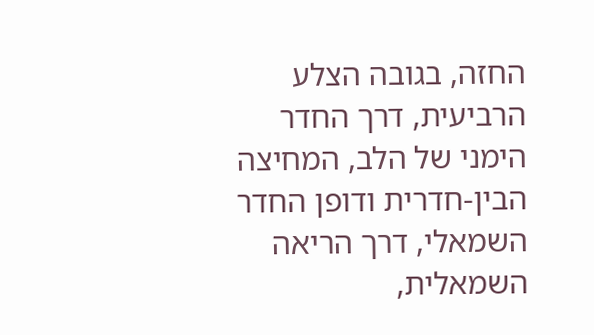החזה, בגובה הצלע הרביעית, דרך החדר הימני של הלב, המחיצה הבין-חדרית ודופן החדר השמאלי, דרך הריאה השמאלית,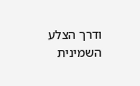ודרך הצלע השמינית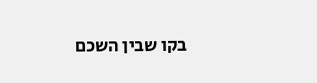בקו שבין השכם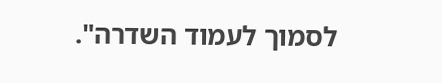לסמוך לעמוד השדרה".